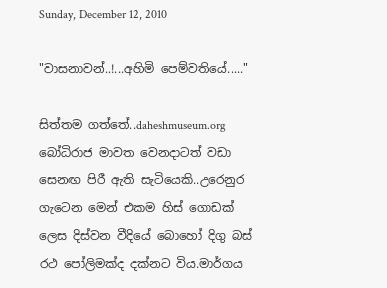Sunday, December 12, 2010

"වාසනාවන්..!...අහිමි පෙම්වතියේ....."

සිත්තම ගත්තේ..daheshmuseum.org
බෝධිරාජ මාවත වෙනදාටත් වඩා සෙනඟ පිරී ඇති සැටියෙකි..උරෙනුර ගැටෙන මෙන් එකම හිස් ගොඩක් ලෙස දිස්වන වීදියේ බොහෝ දිගු බස් රථ පෝලිමක්ද දක්නට විය.මාර්ගය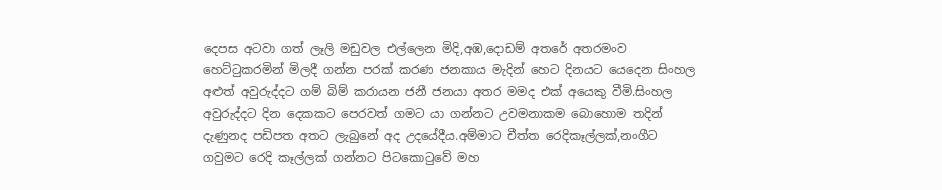දෙපස අටවා ගත් ලෑලි මඩුවල එල්ලෙන මිදි,අඹ,දොඩම් අතරේ අතරමංව හෙට්ටුකරමින් මිලදී ගන්න පරක් කරණ ජනකාය මැදින් හෙට දිනයට යෙදෙන සිංහල අළුත් අවුරුද්දට ගම් බිම් කරායන ජනී ජනයා අතර මමද එක් අයෙකු වීමි.සිංහල අවුරුද්දට දින දෙකකට පෙරවත් ගමට යා ගන්නට උවමනාකම බොහොම තදින් දැණුනද පඩිපත අතට ලැබුනේ අද උදයේදීය.අම්මාට චීත්ත රෙදිකෑල්ලක්,නංගීට ගවුමට රෙදි කෑල්ලක් ගන්නට පිටකොටුවේ මහ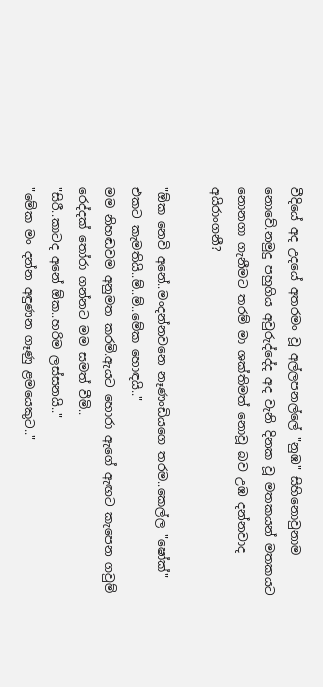වීදියේ අද උදයේ අතරමං වූ අල්ලපනල්ලේ "නුඹ" සිහිනොවුනාම නොවේ.නමුදු පහුගිය අවුරුද්දේද අද වැනි දිනක වූ මතකයන් මතකයට නොනගා ගැනීමට තරම් මා ශක්තිමත් නොවූ බව උඹ දන්නවාද අයිරාංගනී?

"ඕක නෙවි අනේ..මංදන්නවනෙ නෑණංඩියගෙ තරම..කෙල්ල "ෂෝක්" එකට කැමතියි..ම්..ම්..මේක හොඳයි.."
මම නිහඬවම අනුමත කරමි.ඇයට හොරා ඇගේ ඇඟට කැපෙන ගවුම් රෙද්දක් තෝරා ගන්නට මම සමත් වීමි..
"සිරී..කාටද අනේ ඕක..හරිම ලස්සනයි.."
"මේක මං දන්න අඳුණන ගෑණු ළමයෙකුට.."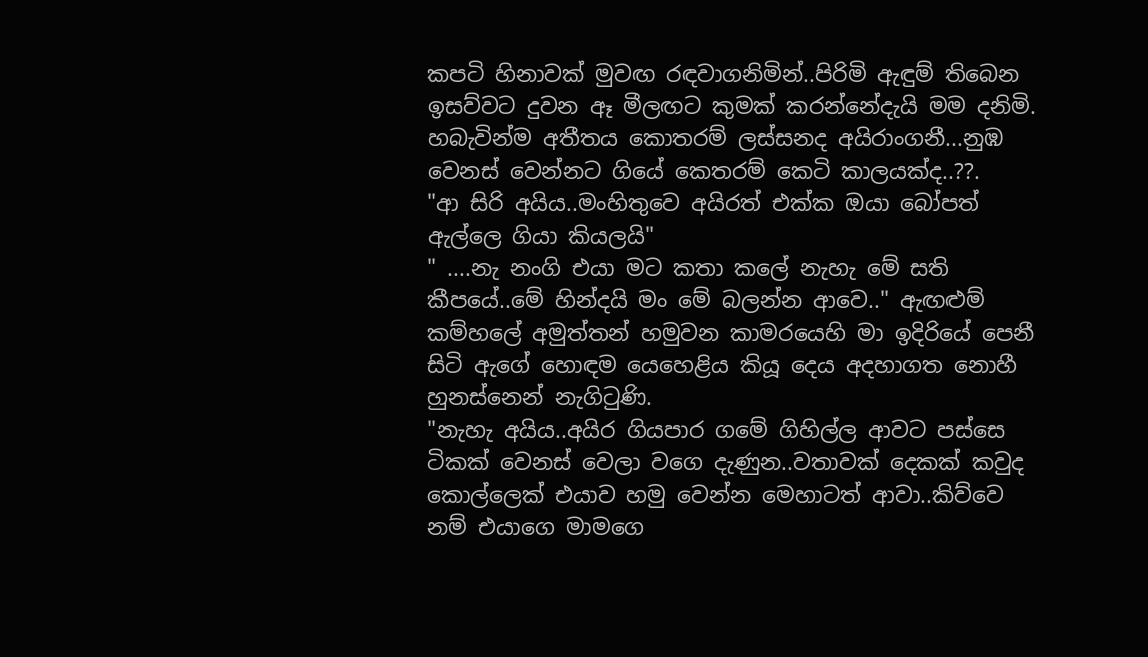කපටි හිනාවක් මුවඟ රඳවාගනිමින්..පිරිමි ඇඳුම් තිබෙන ඉසව්වට දුවන ඈ මීලඟට කුමක් කරන්නේදැයි මම දනිමි.
හබැවින්ම අතීතය කොතරම් ලස්සනද අයිරාංගනී...නුඹ වෙනස් වෙන්නට ගියේ කෙතරම් කෙටි කාලයක්ද..??.
"ආ සිරි අයිය..මංහිතුවෙ අයිරත් එක්ක ඔයා බෝපත් ඇල්ලෙ ගියා කියලයි"
" ....නැ නංගි එයා මට කතා කලේ නැහැ මේ සති කීපයේ..මේ හින්දයි මං මේ බලන්න ආවෙ.." ඇඟළුම් කම්හලේ අමුත්තන් හමුවන කාමරයෙහි මා ඉදිරියේ පෙනී සිටි ඇගේ හොඳම යෙහෙළිය කියූ දෙය අදහාගත නොහී හුනස්නෙන් නැගිටුණි.
"නැහැ අයිය..අයිර ගියපාර ගමේ ගිහිල්ල ආවට පස්සෙ ටිකක් වෙනස් වෙලා වගෙ දැණුන..වතාවක් දෙකක් කවුද කොල්ලෙක් එයාව හමු වෙන්න මෙහාටත් ආවා..කිව්වෙ නම් එයාගෙ මාමගෙ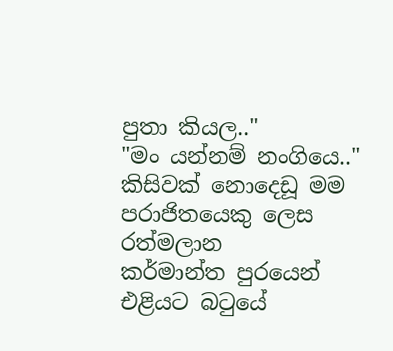පුතා කියල.."
"මං යන්නම් නංගියෙ.."
කිසිවක් නොදෙඩූ මම පරාජිතයෙකු ලෙස රත්මලාන
කර්මාන්ත පුරයෙන් එළියට බටුයේ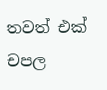තවත් එක් චපල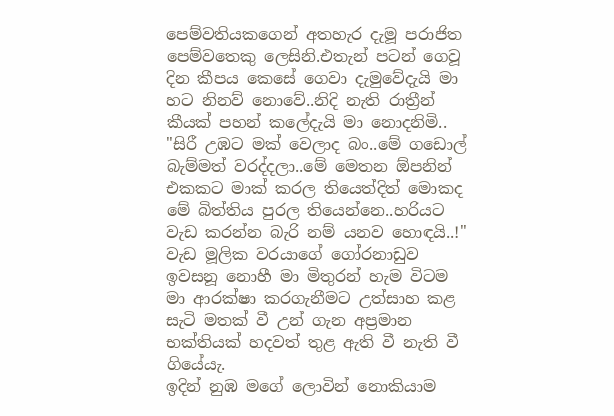පෙම්වතියකගෙන් අතහැර දැමූ පරාජිත පෙම්වතෙකු ලෙසිනි.එතැන් පටන් ගෙවූ දින කීපය කෙසේ ගෙවා දැමුවේදැයි මා හට නිනව් නොවේ..නිදි නැති රාත්‍රීන් කීයක් පහන් කලේදැයි මා නොදනිමි..
"සිරී උඹට මක් වෙලාද බං..මේ ගඩොල් බැම්මත් වරද්දලා..මේ මෙතන ඕපනින් එකකට මාක් කරල තියෙත්දිත් මොකද මේ බිත්තිය පුරල තියෙන්නෙ..හරියට වැඩ කරන්න බැරි නම් යනව හොඳයි..!"
වැඩ මූලික වරයාගේ ගෝරනාඩුව ඉවසනූ නොහී මා මිතුරන් හැම විටම මා ආරක්ෂා කරගැනීමට උත්සාහ කළ සැටි මතක් වී උන් ගැන අප්‍රමාන භක්තියක් හදවත් තුළ ඇති වී නැති වී ගියේයැ.
ඉදින් නුඹ මගේ ලොවින් නොකියාම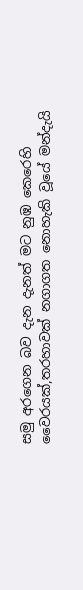සමු අරගෙන බව දැන දැනත් මට නුඹ කෙරෙහි වෛරයක්,තරහාවක් නගාගත නොහැකි වූයේ මන්දැයි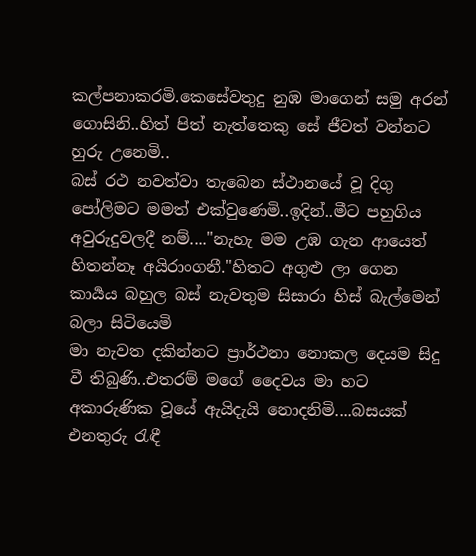කල්පනාකරමි.කෙසේවතුදු නුඹ මාගෙන් සමු අරන් ගොසිනි..හිත් පිත් නැත්තෙකු සේ ජීවත් වන්නට හුරු උනෙමි..
බස් රථ නවත්වා තැබෙන ස්ථානයේ වූ දිගු පෝලිමට මමත් එක්වුණෙමි..ඉදින්..මීට පහුගිය අවුරුදුවලදී නම්...."නැහැ මම උඹ ගැන ආයෙත් හිතන්නෑ අයිරාංගනී."හිතට අගුළු ලා ගෙන කාර්‍යය බහුල බස් නැවතුම සිසාරා හිස් බැල්මෙන් බලා සිටියෙමි
මා නැවත දකින්නට ප්‍රාර්ථනා නොකල දෙයම සිදු වී තිබුණි..එතරම් මගේ දෛවය මා හට අකාරුණික වූයේ ඇයිදැයි නොදනිමි....බසයක් එනතුරු රැඳී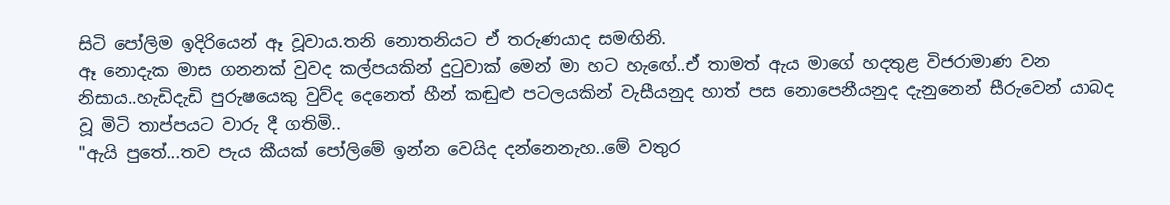සිටි පෝලිම ඉදිරියෙන් ඈ වූවාය.තනි නොතනියට ඒ තරුණයාද සමඟිනි.
ඈ නොදැක මාස ගනනක් වුවද කල්පයකින් දුටුවාක් මෙන් මා හට හැඟේ..ඒ තාමත් ඇය මාගේ හදතුළ විජරාමාණ වන නිසාය..හැඩිදැඩි පුරුෂයෙකු වුව්ද දෙනෙත් හීන් කඬුළු පටලයකින් වැසීයනුද හාත් පස නොපෙනීයනුද දැනුනෙන් සීරුවෙන් යාබද වූ මිටි තාප්පයට වාරු දී ගතිමි..
"ඇයි පුතේ...තව පැය කීයක් පෝලිමේ ඉන්න වෙයිද දන්නෙනැහ..මේ වතුර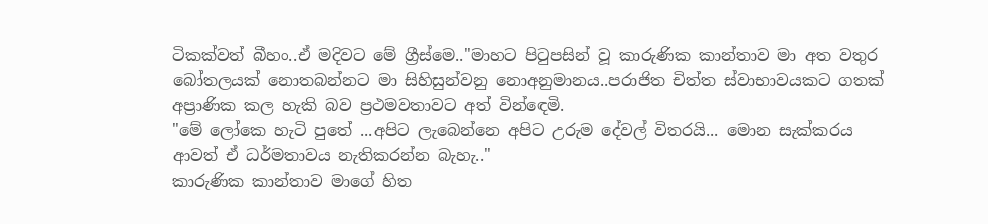ටිකක්වත් බීහං..ඒ මදිවට මේ ග්‍රීස්මෙ.."මාහට පිටුපසින් වූ කාරුණික කාන්තාව මා අත වතුර බෝතලයක් නොතබන්නට මා සිහිසුන්වනු නොඅනුමානය..පරාජිත චිත්ත ස්වාභාවයකට ගතක් අප්‍රාණික කල හැකි බව ප්‍රථමවතාවට අත් වින්ඳෙමි.
"මේ ලෝකෙ හැටි පුතේ ...අපිට ලැබෙන්නෙ අපිට උරුම දේවල් විතරයි... මොන සැක්කරය ආවත් ඒ ධර්මතාවය නැතිකරන්න බැහැ.."
කාරුණික කාන්තාව මාගේ හිත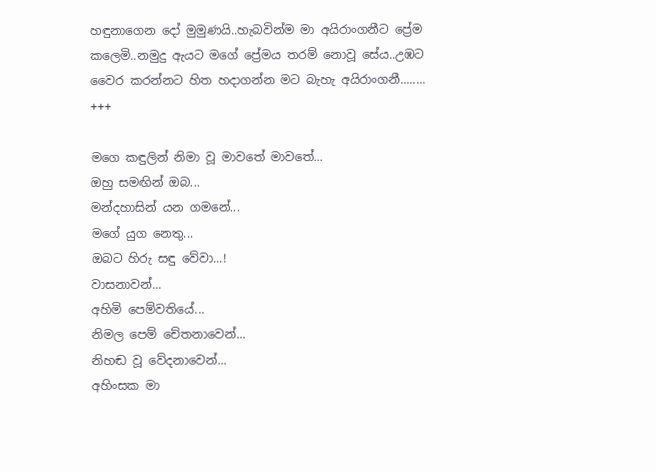හඳුනාගෙන දෝ මුමුණයි..හැබවින්ම මා අයිරාංගනීට ප්‍රේම කලෙමි..නමුදු ඇයට මගේ ප්‍රේමය තරම් නොවූ සේය..උඹට වෛර කරන්නට හිත හදාගන්න මට බැහැ අයිරාංගනී........
+++

මගෙ කඳුලින් නිමා වූ මාවතේ මාවතේ...
ඔහු සමඟින් ඔබ...
මන්දහාසින් යන ගමනේ...
මගේ යුග නෙතු...
ඔබට හිරු සඳු වේවා...!
වාසනාවන්...
අහිමි පෙම්වතියේ...
නිමල පෙම් චේතනාවෙන්...
නිහඬ වූ වේදනාවෙන්...
අහිංසක මා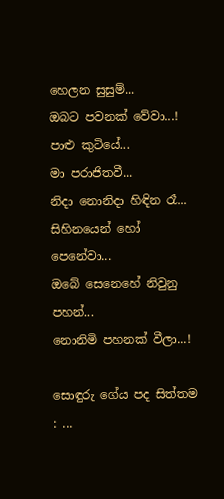හෙලන සුසුම්...
ඔබට පවනක් වේවා...!
පාළු කුටියේ...
මා පරාජිතවී...
නිදා නොනිදා හිඳින රෑ...
සිහිනයෙන් හෝ පෙනේවා...
ඔබේ සෙනෙහේ නිවුනු පහන්...
නොනිමි පහනක් වීලා...!

සොඳුරු ගේය පද සිත්තම : ...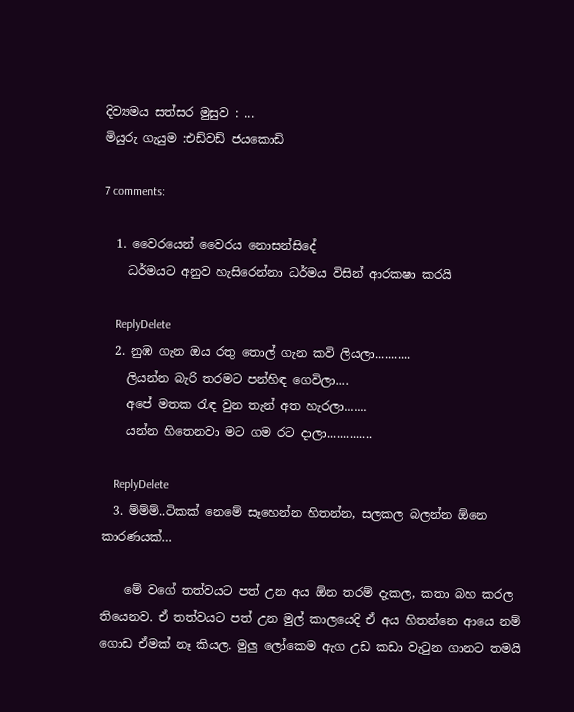දිව්‍යමය සත්සර මුසුව : ...
මියුරු ගැයුම :එඩ්වඩ් ජයකොඩි

7 comments:

  1. වෛරයෙන් වෛරය නොසන්සිදේ
    ධර්මයට අනුව හැසිරෙන්නා ධර්මය විසින් ආරකෂා කරයි

    ReplyDelete
  2. නුඹ ගැන ඔය රතු තොල් ගැන කවි ලියලා...........
    ලියන්න බැරි තරමට පන්හිඳ ගෙවිලා....
    අපේ මතක ‍රැඳ වුන තැන් අත හැරලා.......
    යන්න හිතෙනවා මට ගම රට දාලා..............

    ReplyDelete
  3. ම්ම්ම්..ටිකක් නෙමේ සෑහෙන්න හිතන්න, සලකල බලන්න ඕනෙ කාරණයක්…

    මේ වගේ තත්වයට පත් උන අය ඕන තරම් දැකල, කතා බහ කරල තියෙනව. ඒ තත්වයට පත් උන මුල් කාලයෙදි ඒ අය හිතන්නෙ ආයෙ නම් ගොඩ ඒමක් නෑ කියල. මුලු ලෝකෙම ඇග උඩ කඩා වැටුන ගානට තමයි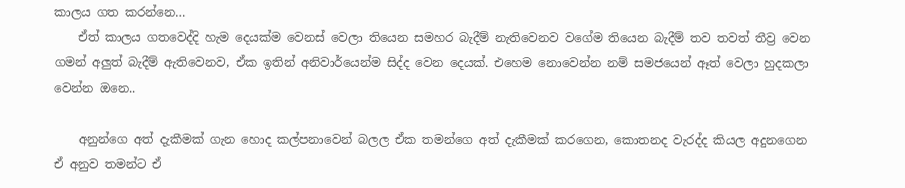කාලය ගත කරන්නෙ…
    ඒත් කාලය ගතවෙද්දි හැම දෙයක්ම වෙනස් වෙලා තියෙන සමහර බැදීම් නැතිවෙනව වගේම තියෙන බැදීම් තව තවත් තීව්‍ර වෙන ගමන් අලුත් බැදීම් ඇතිවෙනව, ඒක ඉතින් අනිවාර්යෙන්ම සිද්ද වෙන දෙයක්. එහෙම නොවෙන්න නම් සමජයෙන් ඈත් වෙලා හුදකලා වෙන්න ඔනෙ..

    අනුන්ගෙ අත් දැකීමක් ගැන හොද කල්පනාවෙන් බලල ඒක තමන්ගෙ අත් දැකීමක් කරගෙන, කොතනද වැරද්ද කියල අදුනගෙන ඒ අනුව තමන්ට ඒ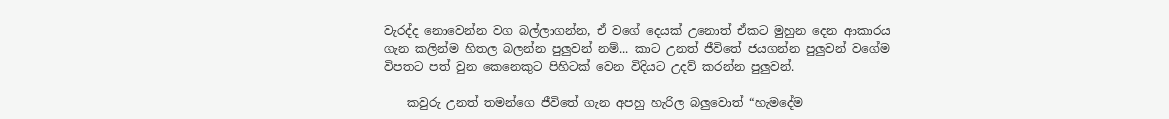වැරද්ද නොවෙන්න වග බල්ලාගන්න, ඒ වගේ දෙයක් උනොත් ඒකට මුහුන දෙන ආකාරය ගැන කලින්ම හිතල බලන්න පුලුවන් නම්... කාට උනත් ජීවිතේ ජයගන්න පුලුවන් වගේම විපතට පත් වුන කෙනෙකුට පිහිටක් වෙන විදියට උදව් කරන්න පුලුවන්.

    කවුරු උනත් තමන්ගෙ ජීවිතේ ගැන අපහු හැරිල බලුවොත් “හැමදේම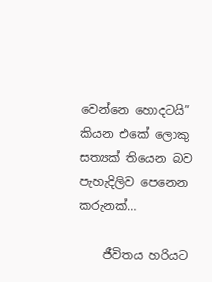වෙන්නෙ හොදටයි” කියන එකේ ලොකු සත්‍යක් තියෙන බව පැහැදිලිව පෙනෙන කරුනක්…

    ජීවිතය හරියට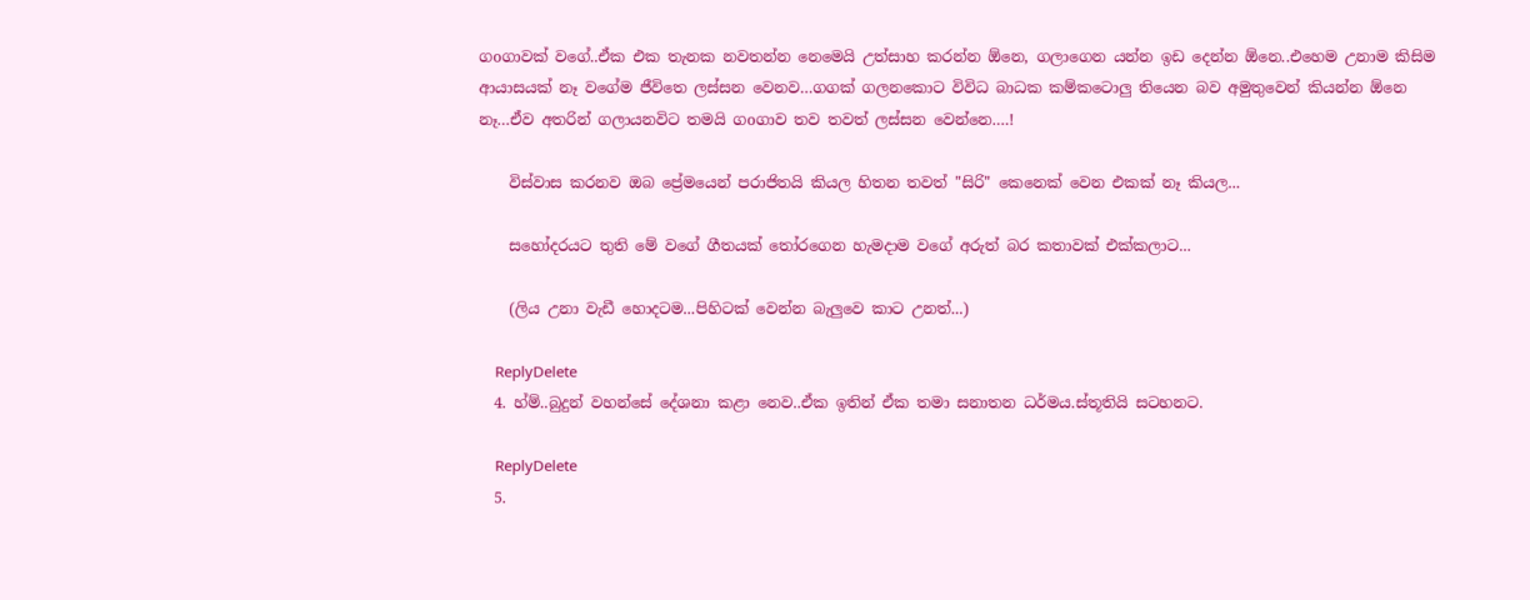ගoගාවක් වගේ..ඒක එක තැනක නවතන්න නෙමෙයි උත්සාහ කරන්න ඕනෙ, ගලාගෙන යන්න ඉඩ දෙන්න ඕනෙ..එහෙම උනාම කිසිම ආයාසයක් නෑ වගේම ජීවිතෙ ලස්සන වෙනව…ගගක් ගලනකොට විවිධ බාධක කම්කටොලු තියෙන බව අමුතුවෙන් කියන්න ඕනෙ නෑ…ඒව අතරින් ගලායනවිට තමයි ගoගාව තව තවත් ලස්සන වෙන්නෙ….!

    විස්වාස කරනව ඔබ ප්‍රේමයෙන් පරාජිතයි කියල හිතන තවත් "සිරි" කෙනෙක් වෙන එකක් නෑ කියල...

    සහෝදරයට තුති මේ වගේ ගීතයක් තෝරගෙන හැමදාම වගේ අරුත් බර කතාවක් එක්කලාට...

    (ලිය උනා වැඩී හොදටම...පිහිටක් වෙන්න බැලුවෙ කාට උනත්...)

    ReplyDelete
  4. හ්ම්..බුදුන් වහන්සේ දේශනා කළා නෙව..ඒක ඉතින් ඒක තමා සනාතන ධර්මය.ස්තූතියි සටහනට.

    ReplyDelete
  5.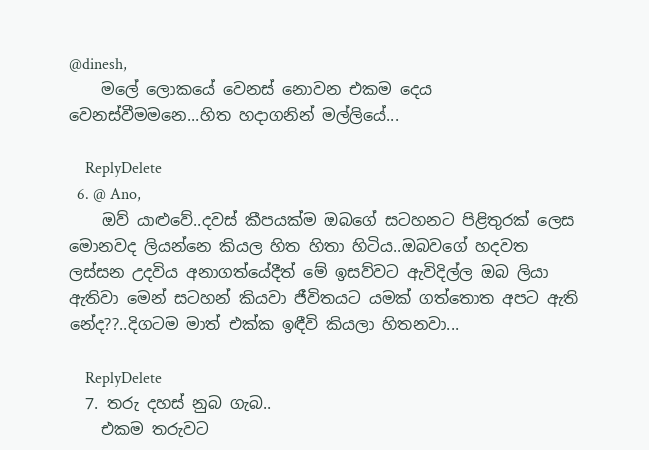@dinesh,
    මලේ ලොකයේ වෙනස් නොවන එකම දෙය වෙනස්වීමමනෙ...හිත හදාගනින් මල්ලියේ...

    ReplyDelete
  6. @ Ano,
    ඔව් යාළුවේ..දවස් කීපයක්ම ඔබගේ සටහනට පිළිතුරක් ලෙස මොනවද ලියන්නෙ කියල හිත හිතා හිටිය..ඔබවගේ හදවත ලස්සන උදවිය අනාගත්යේදීත් මේ ඉසව්වට ඇවිදිල්ල ඔබ ලියා ඇතිවා මෙන් සටහන් කියවා ජීවිතයට යමක් ගත්තොත අපට ඇති නේද??..දිගටම මාත් එක්ක ඉඳීවි කියලා හිතනවා...

    ReplyDelete
  7. තරු දහස් නුබ ගැබ..
    එකම තරුවට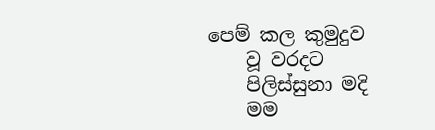පෙම් කල කුමුදුව
    වූ වරදට
    පිලිස්සුනා මදි
    මම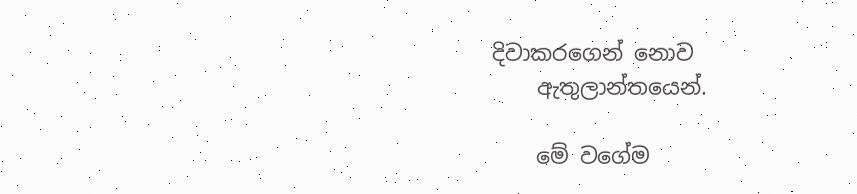දිවාකරගෙන් නොව
    ඇතුලාන්තයෙන්.

    මේ වගේම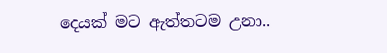දෙයක් මට ඇත්තටම උනා..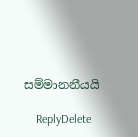සම්මානනීයයි

    ReplyDelete